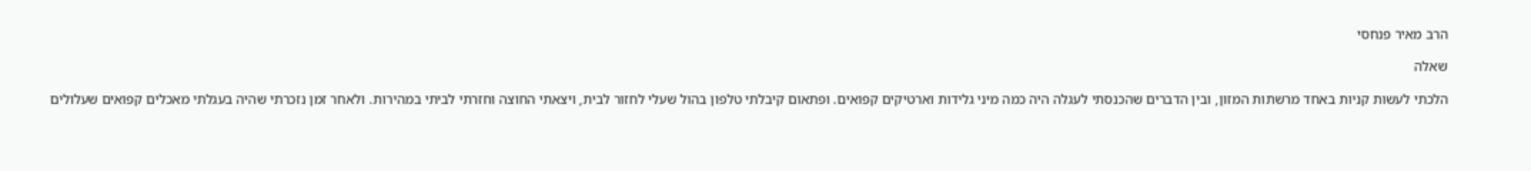הרב מאיר פנחסי

שאלה

הלכתי לעשות קניות באחד מרשתות המזון, ובין הדברים שהכנסתי לעגלה היה כמה מיני גלידות וארטיקים קפואים. ופתאום קיבלתי טלפון בהול שעלי לחזור לבית, ויצאתי החוצה וחזרתי לביתי במהירות. ולאחר זמן נזכרתי שהיה בעגלתי מאכלים קפואים שעלולים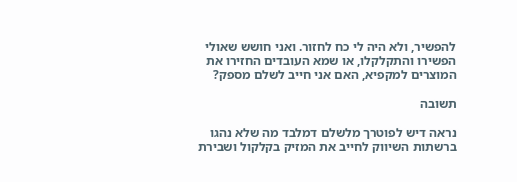להפשיר, ולא היה לי כח לחזור. ואני חושש שאולי הפשירו והתקלקלו, או שמא העובדים החזירו את המוצרים למקפיא, האם אני חייב לשלם מספק?

תשובה

נראה דיש לפוטרך מלשלם דמלבד מה שלא נהגו ברשתות השיווק לחייב את המזיק בקלקול ושבירת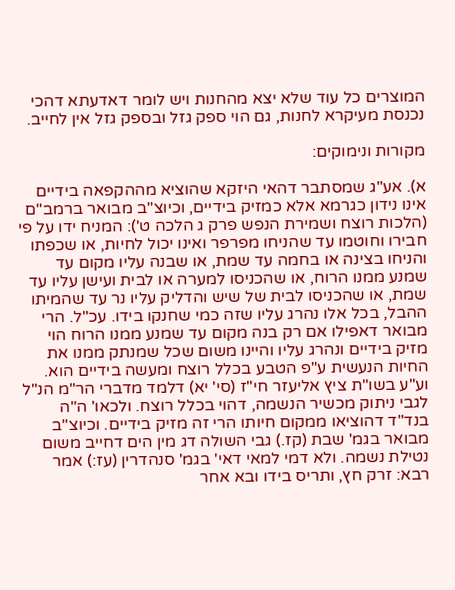המוצרים כל עוד שלא יצא מהחנות ויש לומר דאדעתא דהכי נכנסת מעיקרא לחנות, גם הוי ספק גזל ובספק גזל אין לחייב.

מקורות ונימוקים:

א). אע"ג שמסתבר דהאי היזקא שהוציא מההקפאה בידיים אינו נידון כגרמא אלא כמזיק בידיים, וכיוצ"ב מבואר ברמב"ם (הלכות רוצח ושמירת הנפש פרק ג הלכה ט'): המניח ידו על פי חבירו וחוטמו עד שהניחו מפרפר ואינו יכול לחיות, או שכפתו והניחו בצינה או בחמה עד שמת, או שבנה עליו מקום עד שמנע ממנו הרוח, או שהכניסו למערה או לבית ועישן עליו עד שמת, או שהכניסו לבית של שיש והדליק עליו נר עד שהמיתו ההבל, בכל אלו נהרג עליו שזה כמי שחנקו בידו. עכ"ל. הרי מבואר דאפילו אם רק בנה מקום עד שמנע ממנו הרוח הוי מזיק בידיים ונהרג עליו והיינו משום שכל שמנתק ממנו את החיות הנעשית ע"פ הטבע בכלל רוצח ומעשה בידיים הוא.  וע"ע בשו"ת ציץ אליעזר חי"ז (סי' יא) דלמד מדברי הר"מ הנ"ל לגבי ניתוק מכשיר הנשמה, דהוי בכלל רוצח. ולכאו' ה"ה בנד"ד דהוציאו ממקום חיותו הרי זה מזיק בידיים. וכיוצ"ב מבואר בגמ' שבת (קז.) גבי השולה דג מין הים דחייב משום נטילת נשמה. ולא דמי למאי דאי' בגמ' סנהדרין (עז:) אמר רבא: זרק חץ, ותריס בידו ובא אחר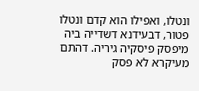ונטלו, ואפילו הוא קדם ונטלו פטור, דבעידנא דשדייה ביה מיפסק פיסקיה גיריה. דהתם מעיקרא לא פסק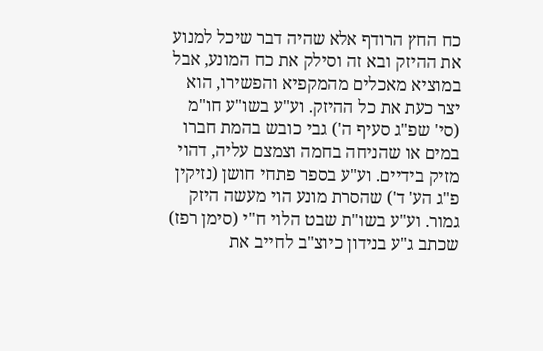כח החץ הרודף אלא שהיה דבר שיכל למנוע את ההיזק ובא זה וסילק את כח המונע, אבל במוציא מאכלים מהמקפיא והפשירו, הוא יצר כעת את כל ההיזק. וע"ע בשו"ע חו"מ (סי' שפ"ג סעיף ה') גבי כובש בהמת חברו במים או שהניחה בחמה וצמצם עליה, דהוי מזיק בידיים. וע"ע בספר פתחי חושן (נזיקין פ"ג הע' ד') שהסרת מונע הוי מעשה היזק גמור. וע"ע בשו"ת שבט הלוי ח"י (סימן רפז) שכתב ג"ע בנידון כיוצ"ב לחייב את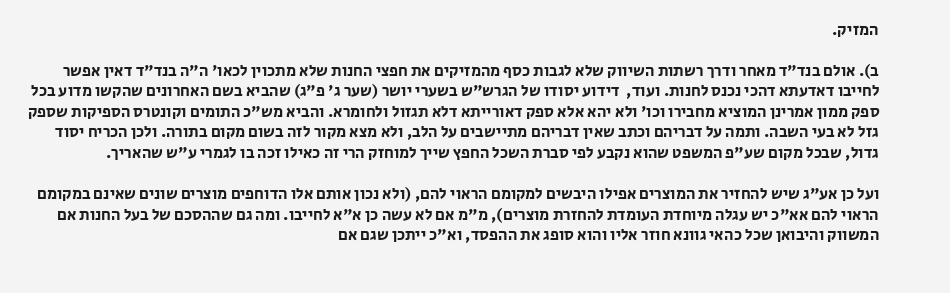המזיק.

ב). אולם בנד"ד מאחר ודרך רשתות השיווק שלא לגבות כסף מהמזיקים את חפצי החנות שלא מתכוין לכאו' ה"ה בנד"ד דאין אפשר לחייבו דאדעתא דהכי נכנס לחנות. ועוד,  דידוע יסודו של הגרש"ש בשערי יושר (שער ג' פ"ג) שהביא בשם האחרונים שהקשו מדוע בכל ספק ממון אמרינן המוציא מחבירו וכו' ולא יהא אלא ספק דאורייתא דלא תגזול ולחומרא. והביא מש"כ התומים וקונטרס הספיקות שספק גזל לא בעי השבה. ותמה על דבריהם וכתב שאין דבריהם מתיישבים על הלב, ולא מצא מקור לזה בשום מקום בתורה. ולכן הכריח יסוד גדול, שבכל מקום שע"פ המשפט שהוא נקבע לפי סברת השכל החפץ שייך למוחזק הרי זה כאילו זכה בו לגמרי ע"ש שהאריך.

ועל כן אע"ג שיש להחזיר את המוצרים אפילו היבשים למקומם הראוי להם, (ולא נכון אותם אלו הדוחפים מוצרים שונים שאינם במקומם הראוי להם אא"כ יש עגלה מיוחדת העומדת להחזרת מוצרים), מ"מ אם לא עשה כן א"א לחייבו. ומה גם שההסכם של בעל החנות אם המשווק והיבואן שכל כהאי גוונא חוזר אליו והוא סופג את ההפסד, וא"כ ייתכן שגם אם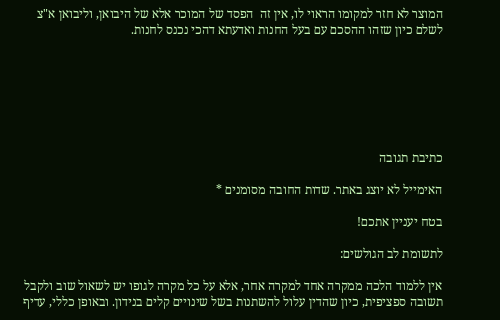המוצר לא חזר למקומו הראוי לו, אין זה  הפסד של המוכר אלא של היבואן, וליבואן א"צ לשלם כיון שזהו ההסכם עם בעל החנות ואדעתא דהכי נכנס לחנות.







כתיבת תגובה

האימייל לא יוצג באתר. שדות החובה מסומנים *

בטח יעניין אתכם!

לתשומת לב הגולשים:

אין ללמוד הלכה ממקרה אחד למקרה אחר, אלא על כל מקרה לגופו יש לשאול שוב ולקבל תשובה ספציפית, כיון שהדין עלול להשתנות בשל שינויים קלים בנידון. ובאופן כללי, עדיף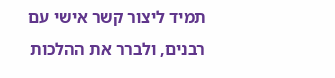תמיד ליצור קשר אישי עם רבנים, ולברר את ההלכות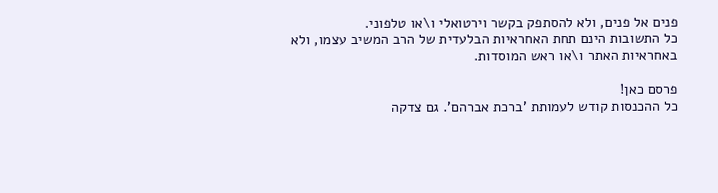פנים אל פנים, ולא להסתפק בקשר וירטואלי ו\או טלפוני.
כל התשובות הינם תחת האחראיות הבלעדית של הרב המשיב עצמו, ולא באחראיות האתר ו\או ראש המוסדות.

פרסם כאן!
כל ההכנסות קודש לעמותת 'ברכת אברהם'. גם צדקה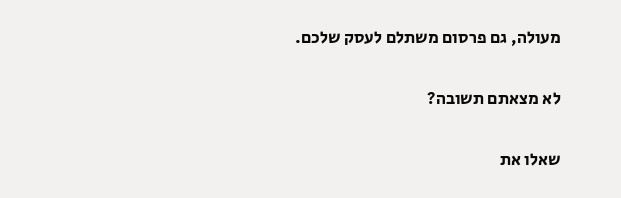מעולה, גם פרסום משתלם לעסק שלכם.

לא מצאתם תשובה?

שאלו את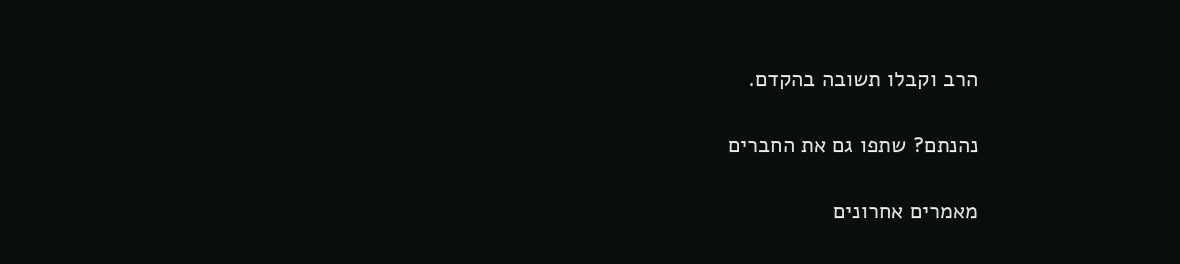הרב וקבלו תשובה בהקדם.

נהנתם? שתפו גם את החברים

מאמרים אחרונים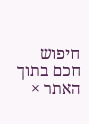חיפוש חכם בתוך האתר ×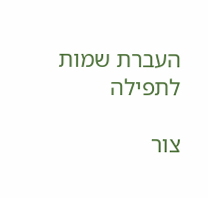העברת שמות לתפילה

צור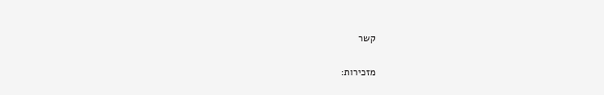קשר

מזכירות: